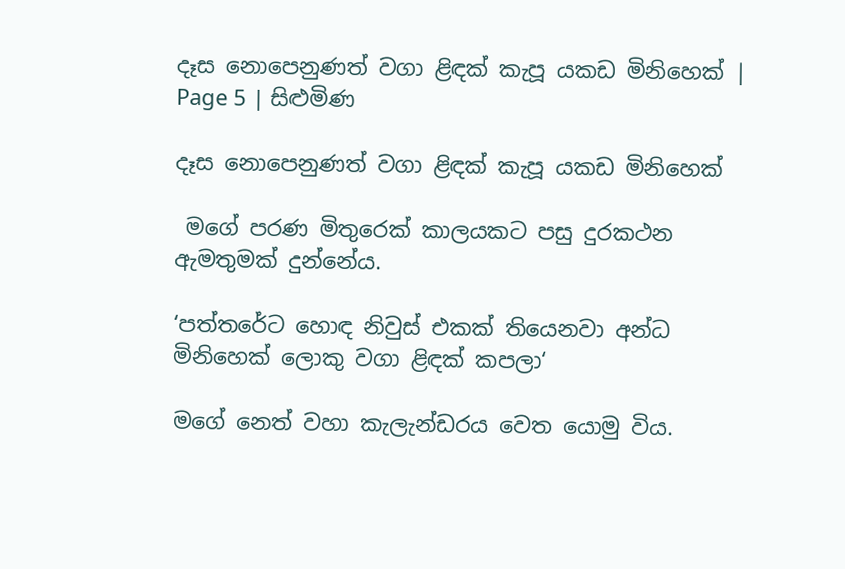දෑස නොපෙනුණත් වගා ළිඳක් කැපූ යකඩ මිනිහෙක් | Page 5 | සිළුමිණ

දෑස නොපෙනුණත් වගා ළිඳක් කැපූ යකඩ මිනිහෙක්

 මගේ පරණ මිතුරෙක් කාලයකට පසු දුරකථන ඇමතුමක් දුන්නේය.

‘පත්තරේට හොඳ නිවුස් එකක් තියෙනවා අන්ධ මිනිහෙක් ලොකු වගා ළිඳක් කපලා‘

මගේ නෙත් වහා කැලැන්ඩරය වෙත යොමු විය.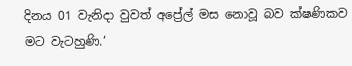දිනය 01 වැනිදා වුවත් අප්‍රේල් මස නොවූ බව ක්ෂණිකව මට වැටහුණි.‘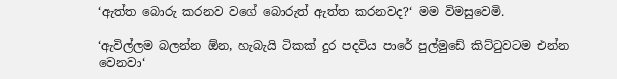‘ඇත්ත බොරු කරනව වගේ බොරුත් ඇත්ත කරනවද?‘ මම විමසුවෙමි.

‘ඇවිල්ලම බලන්න ඕන, හැබැයි ටිකක් දුර පදවිය පාරේ පුල්මුඩේ කිට්ටුවටම එන්න වෙනවා‘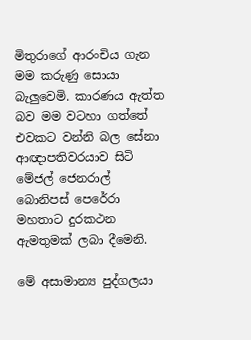මිතුරාගේ ආරංචිය ගැන මම කරුණු සොයා බැලුවෙමි. කාරණය ඇත්ත බව මම වටහා ගත්තේ එවකට වන්නි බල සේනා ආඥාපතිවරයාව සිටි මේජල් ජෙනරාල් බොනිපස් පෙරේරා මහතාට දුරකථන ඇමතුමක් ලබා දීමෙනි.

මේ අසාමාන්‍ය පුද්ගලයා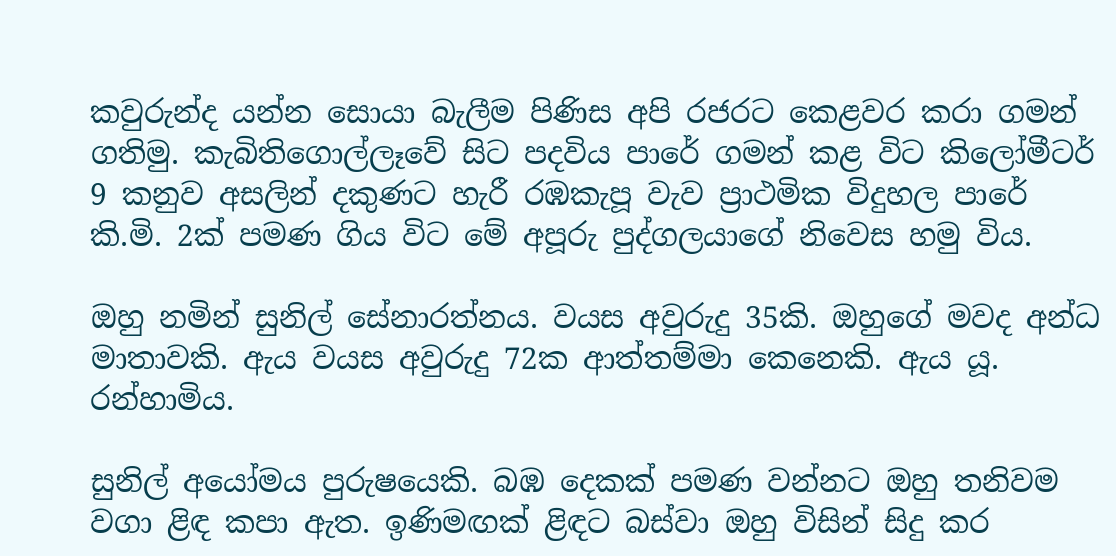කවුරුන්ද යන්න සොයා බැලීම පිණිස අපි රජරට කෙළවර කරා ගමන් ගතිමු. කැබිතිගොල්ලෑවේ සිට පදවිය පාරේ ගමන් කළ විට කිලෝමීටර් 9 කනුව අසලින් දකුණට හැරී රඹකැපූ වැව ප්‍රාථමික විදුහල පාරේ කි.මි. 2ක් පමණ ගිය විට මේ අපූරු පුද්ගලයාගේ නිවෙස හමු විය.

ඔහු නමින් සුනිල් සේනාරත්නය. වයස අවුරුදු 35කි. ඔහුගේ මවද අන්ධ මාතාවකි. ඇය වයස අවුරුදු 72ක ආත්තම්මා කෙනෙකි. ඇය යූ. රන්හාමිය.

සුනිල් අයෝමය පුරුෂයෙකි. බඹ දෙකක් පමණ වන්නට ඔහු තනිවම වගා ළිඳ කපා ඇත. ඉණිමඟක් ළිඳට බස්වා ඔහු විසින් සිදු කර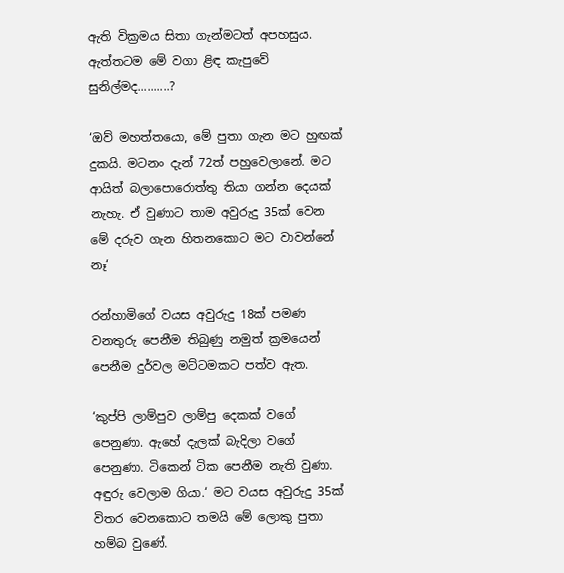ඇති වික්‍රමය සිතා ගැන්මටත් අපහසුය. ඇත්තටම මේ වගා ළිඳ කැපුවේ සුනිල්මද..........?

‘ඔව් මහත්තයො, මේ පුතා ගැන මට හුඟක් දුකයි. මටනං දැන් 72ත් පහුවෙලානේ. මට ආයිත් බලාපොරොත්තු තියා ගන්න දෙයක් නැහැ. ඒ වුණාට තාම අවුරුදු 35ක් වෙන මේ දරුව ගැන හිතනකොට මට වාවන්නේ නෑ‘

රන්හාමිගේ වයස අවුරුදු 18ක් පමණ වනතුරු පෙනීම තිබුණු නමුත් ක්‍රමයෙන් පෙනීම දුර්වල මට්ටමකට පත්ව ඇත.

‘කුප්පි ලාම්පුව ලාම්පු දෙකක් වගේ පෙනුණා. ඇහේ දැලක් බැදිලා වගේ පෙනුණා. ටිකෙන් ටික පෙනීම නැති වුණා. අඳුරු වෙලාම ගියා.‘ මට වයස අවුරුදු 35ක් විතර වෙනකොට තමයි මේ ලොකු පුතා හම්බ වුණේ.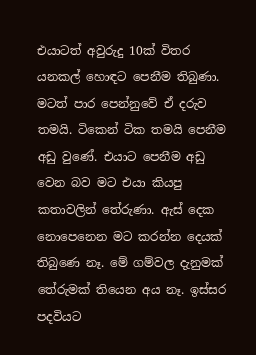එයාටත් අවුරුදු 10ක් විතර යනකල් හොඳට පෙනීම තිබුණා. මටත් පාර පෙන්නුවේ ඒ දරුව තමයි. ටිකෙන් ටික තමයි පෙනීම අඩු වුණේ. එයාට පෙනීම අඩු වෙන බව මට එයා කියපු කතාවලින් තේරුණා. ඇස් දෙක නොපෙනෙන මට කරන්න දෙයක් තිබුණෙ නෑ. මේ ගම්වල දැනුමක් තේරුමක් තියෙන අය නෑ. ඉස්සර පදවියට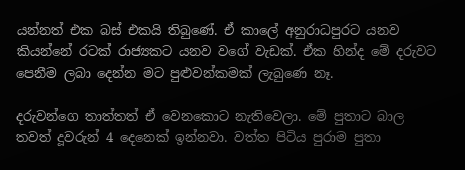යන්නත් එක බස් එකයි තිබුණේ. ඒ කාලේ අනුරාධපුරට යනව කියන්නේ රටක් රාජ්‍යකට යනව වගේ වැඩක්. ඒක හින්ද මේ දරුවට පෙනීම ලබා දෙන්න මට පුළුවන්කමක් ලැබුණෙ නෑ.

දරුවන්ගෙ තාත්තත් ඒ වෙනකොට නැතිවෙලා. මේ පුතාට බාල තවත් දූවරුන් 4 දෙනෙක් ඉන්නවා. වත්ත පිටිය පුරාම පුතා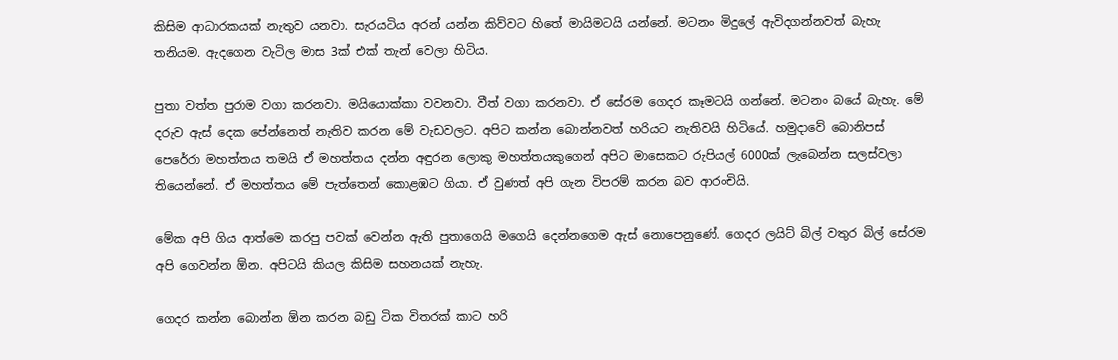කිසිම ආධාරකයක් නැතුව යනවා. සැරයටිය අරන් යන්න කිව්වට හිතේ මායිමටයි යන්නේ. මටනං මිදුලේ ඇවිදගන්නවත් බැහැ තනියම. ඇදගෙන වැටිල මාස 3ක් එක් තැන් වෙලා හිටිය.

පුතා වත්ත පුරාම වගා කරනවා. මයියොක්කා වවනවා. වීත් වගා කරනවා. ඒ සේරම ගෙදර කෑමටයි ගන්නේ. මටනං බයේ බැහැ. මේ දරුව ඇස් දෙක පේන්නෙත් නැතිව කරන මේ වැඩවලට. අපිට කන්න බොන්නවත් හරියට නැතිවයි හිටියේ. හමුදාවේ බොනිපස් පෙරේරා මහත්තය තමයි ඒ මහත්තය දන්න අඳුරන ලොකු මහත්තයකුගෙන් අපිට මාසෙකට රුපියල් 6000ක් ලැබෙන්න සලස්වලා තියෙන්නේ. ඒ මහත්තය මේ පැත්තෙන් කොළඹට ගියා. ඒ වුණත් අපි ගැන විපරම් කරන බව ආරංචියි.

මේක අපි ගිය ආත්මෙ කරපු පවක් වෙන්න ඇති පුතාගෙයි මගෙයි දෙන්නගෙම ඇස් නොපෙනුණේ. ගෙදර ලයිට් බිල් වතුර බිල් සේරම අපි ගෙවන්න ඕන. අපිටයි කියල කිසිම සහනයක් නැහැ.

ගෙදර කන්න බොන්න ඕන කරන බඩු ටික විතරක් කාට හරි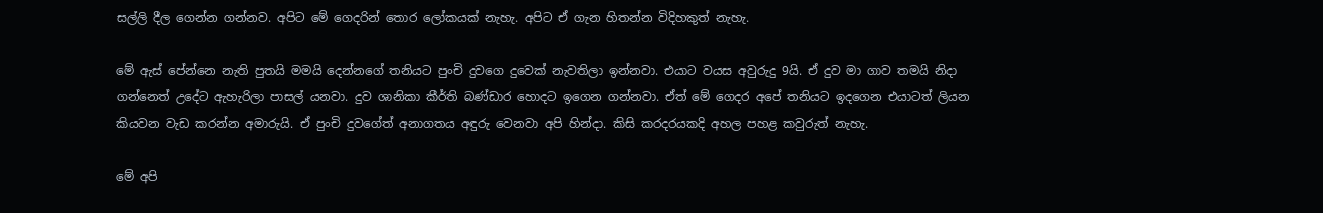සල්ලි දීල ගෙන්න ගන්නව. අපිට මේ ගෙදරින් තොර ලෝකයක් නැහැ. අපිට ඒ ගැන හිතන්න විදිහකුත් නැහැ.

මේ ඇස් පේන්නෙ නැති පුතයි මමයි දෙන්නගේ තනියට පුංචි දුවගෙ දුවෙක් නැවතිලා ඉන්නවා. එයාට වයස අවුරුදු 9යි. ඒ දුව මා ගාව තමයි නිදා ගන්නෙත් උදේට ඇහැරිලා පාසල් යනවා. දුව ශානිකා කීර්ති බණ්ඩාර හොදට ඉගෙන ගන්නවා. ඒත් මේ ගෙදර අපේ තනියට ඉදගෙන එයාටත් ලියන කියවන වැඩ කරන්න අමාරුයි. ඒ පුංචි දුවගේත් අනාගතය අඳුරු වෙනවා අපි හින්දා. කිසි කරදරයකදි අහල පහළ කවුරුත් නැහැ.

මේ අපි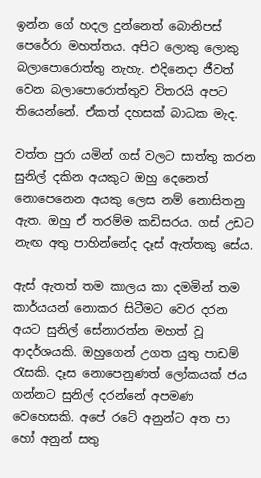ඉන්න ගේ හදල දුන්නෙත් බොනිපස් පෙරේරා මහත්තය. අපිට ලොකු ලොකු බලාපොරොත්තු නැහැ. එදිනෙදා ජීවත් වෙන බලාපොරොත්තුව විතරයි අපට තියෙන්නේ. ඒකත් දහසක් බාධක මැද.

වත්ත පුරා යමින් ගස් වලට සාත්තු කරන සුනිල් දකින අයකුට ඔහු දෙනෙත් නොපෙනෙන අයකු ලෙස නම් නොසිතනු ඇත. ඔහු ඒ තරම්ම කඩිසරය. ගස් උඩට නැඟ අතු පාහින්නේද දෑස් ඇත්තකු සේය.

ඇස් ඇතත් තම කාලය කා දමමින් තම කාර්යයන් නොකර සිටීමට වෙර දරන අයට සුනිල් සේනාරත්න මහත් වූ ආදර්ශයකි. ඔහුගෙන් උගත යුතු පාඩම් රැසකි. දෑස නොපෙනුණත් ලෝකයක් ජය ගන්නට සුනිල් දරන්නේ අපමණ වෙහෙසකි. අපේ රටේ අනුන්ට අත පා හෝ අනුන් සතු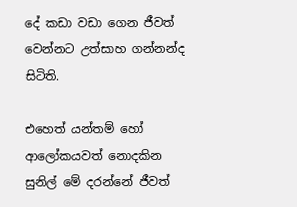දේ කඩා වඩා ගෙන ජීවත් වෙන්නට උත්සාහ ගන්නන්ද සිටිති.

එහෙත් යන්තම් හෝ ආලෝකයවත් නොදකින සුනිල් මේ දරන්නේ ජීවත්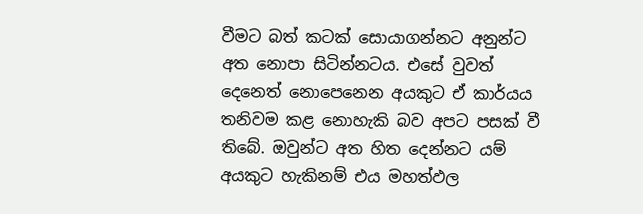වීමට බත් කටක් සොයාගන්නට අනුන්ට අත නොපා සිටින්නටය. එසේ වුවත් දෙනෙත් නොපෙනෙන අයකුට ඒ කාර්යය තනිවම කළ නොහැකි බව අපට පසක් වී තිබේ. ඔවුන්ට අත හිත දෙන්නට යම් අයකුට හැකිනම් එය මහත්ඵල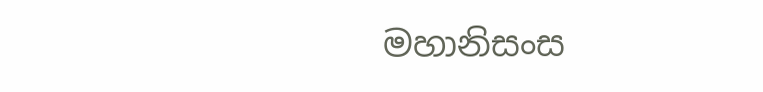මහානිසංස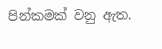පින්කමක් වනු ඇත.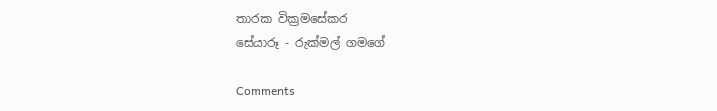තාරක වික්‍රමසේකර
සේයාරූ - රුක්මල් ගමගේ

Comments